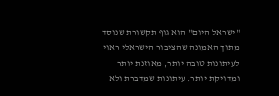"ישראל היום" הוא גוף תקשורת שנוסד מתוך האמונה שהציבור הישראלי ראוי לעיתונות טובה יותר, מאוזנת יותר ומדויקת יותר. עיתונות שמדברת ולא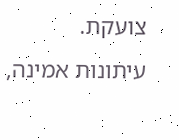צועקת. עיתונות אמינה,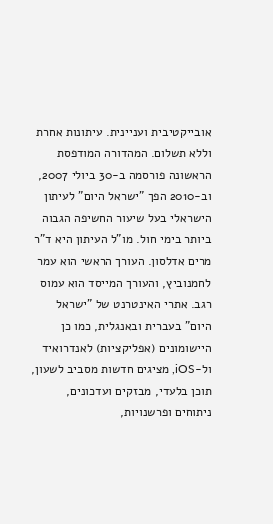אובייקטיבית ועניינית. עיתונות אחרת וללא תשלום. המהדורה המודפסת הראשונה פורסמה ב-30 ביולי 2007, וב-2010 הפך "ישראל היום" לעיתון הישראלי בעל שיעור החשיפה הגבוה ביותר בימי חול. מו"ל העיתון היא ד"ר מרים אדלסון. העורך הראשי הוא עמר לחמנוביץ, והעורך המייסד הוא עמוס רגב. אתרי האינטרנט של "ישראל היום" בעברית ובאנגלית, כמו כן היישומונים (אפליקציות) לאנדרואיד ול-iOS, מציגים חדשות מסביב לשעון, תוכן בלעדי, מבזקים ועדכונים, ניתוחים ופרשנויות,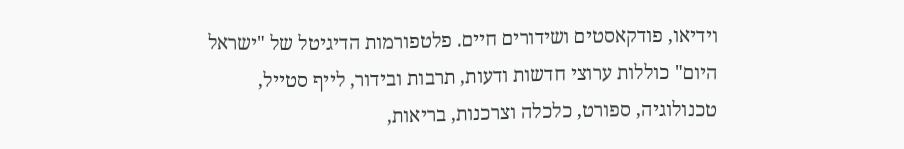וידיאו, פודקאסטים ושידורים חיים. פלטפורמות הדיגיטל של "ישראל היום" כוללות ערוצי חדשות ודעות, תרבות ובידור, לייף סטייל, טכנולוגיה, ספורט, כלכלה וצרכנות, בריאות,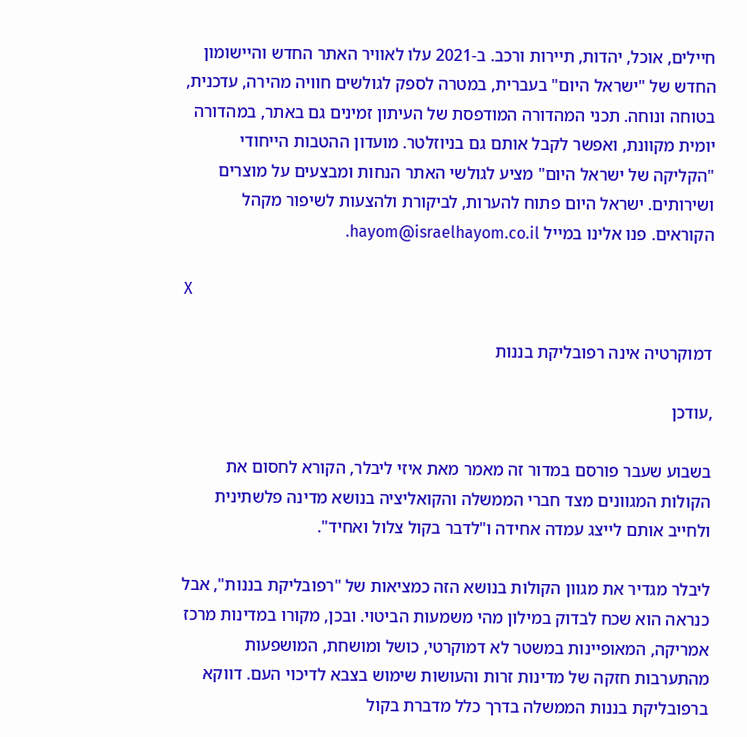חיילים, אוכל, יהדות, תיירות ורכב. ב-2021 עלו לאוויר האתר החדש והיישומון החדש של "ישראל היום" בעברית, במטרה לספק לגולשים חוויה מהירה, עדכנית, בטוחה ונוחה. תכני המהדורה המודפסת של העיתון זמינים גם באתר, במהדורה יומית מקוונת, ואפשר לקבל אותם גם בניוזלטר. מועדון ההטבות הייחודי "הקליקה של ישראל היום" מציע לגולשי האתר הנחות ומבצעים על מוצרים ושירותים. ישראל היום פתוח להערות, לביקורת ולהצעות לשיפור מקהל הקוראים. פנו אלינו במייל hayom@israelhayom.co.il.

X

דמוקרטיה אינה רפובליקת בננות

,עודכן

בשבוע שעבר פורסם במדור זה מאמר מאת איזי ליבלר, הקורא לחסום את הקולות המגוונים מצד חברי הממשלה והקואליציה בנושא מדינה פלשתינית ולחייב אותם לייצג עמדה אחידה ו"לדבר בקול צלול ואחיד".

ליבלר מגדיר את מגוון הקולות בנושא הזה כמציאות של "רפובליקת בננות", אבל כנראה הוא שכח לבדוק במילון מהי משמעות הביטוי. ובכן, מקורו במדינות מרכז אמריקה, המאופיינות במשטר לא דמוקרטי, כושל ומושחת, המושפעות מהתערבות חזקה של מדינות זרות והעושות שימוש בצבא לדיכוי העם. דווקא ברפובליקת בננות הממשלה בדרך כלל מדברת בקול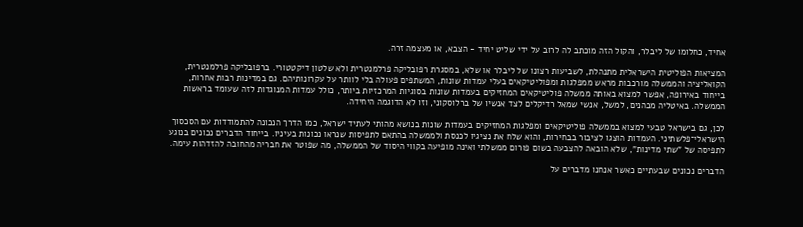אחיד, כחלומו של ליבלר, והקול הזה מוכתב לה לרוב על ידי שליט יחיד - הצבא, או מעצמה זרה.

המציאות הפוליטית הישראלית מתנהלת, לשביעות רצונו של ליבלר או שלא, במסגרת רפובליקה פרלמנטרית ולא שלטון דיקטטורי. ברפובליקה פרלמנטרית, הקואליציה והממשלה מורכבות מראש ממפלגות ומפוליטיקאים בעלי עמדות שונות, המשתפים פעולה בלי לוותר על עקרונותיהם. גם במדינות רבות אחרות, בייחוד באירופה, אפשר למצוא באותה ממשלה פוליטיקאים המחזיקים בעמדות שונות בסוגיות המרכזיות ביותר, כולל עמדות המנוגדות לזה שעומד בראשות הממשלה. באיטליה מכהנים, למשל, אנשי שמאל רדיקלים לצד אנשיו של ברלוסקוני, וזו לא הדוגמה היחידה.

לכן, גם בישראל טבעי למצוא בממשלה פוליטיקאים ומפלגות המחזיקים בעמדות שונות בנושא מהותי לעתיד ישראל, כמו הדרך הנכונה להתמודדות עם הסכסוך הישראלי־פלשתיני. העמדות הוצגו לציבור בבחירות, והוא שלח את נציגיו לכנסת ולממשלה בהתאם לתפיסות שנראו נכונות בעיניו. בייחוד הדברים נכונים בנוגע לתפיסה של "שתי מדינות", שלא הובאה להצבעה בשום פורום ממשלתי ואינה מופיעה בקווי היסוד של הממשלה, מה שפוטר את חבריה מהחובה להזדהות עימה.

הדברים נכונים שבעתיים כאשר אנחנו מדברים על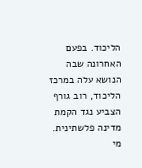הליכוד. בפעם האחרונה שבה הנושא עלה במרכז הליכוד, רוב גורף הצביע נגד הקמת מדינה פלשתינית. מי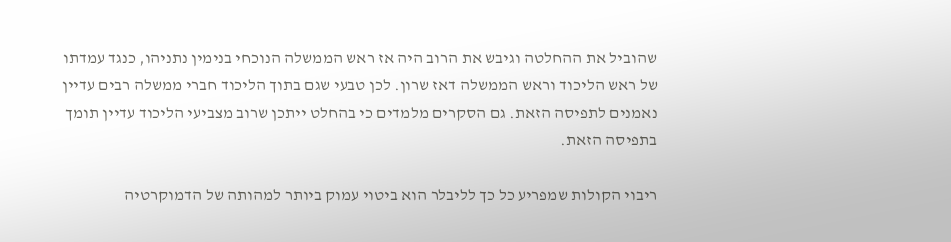שהוביל את ההחלטה וגיבש את הרוב היה אז ראש הממשלה הנוכחי בנימין נתניהו, כנגד עמדתו של ראש הליכוד וראש הממשלה דאז שרון. לכן טבעי שגם בתוך הליכוד חברי ממשלה רבים עדיין נאמנים לתפיסה הזאת. גם הסקרים מלמדים כי בהחלט ייתכן שרוב מצביעי הליכוד עדיין תומך בתפיסה הזאת.

ריבוי הקולות שמפריע כל כך לליבלר הוא ביטוי עמוק ביותר למהותה של הדמוקרטיה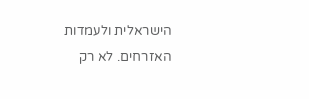הישראלית ולעמדות האזרחים. לא רק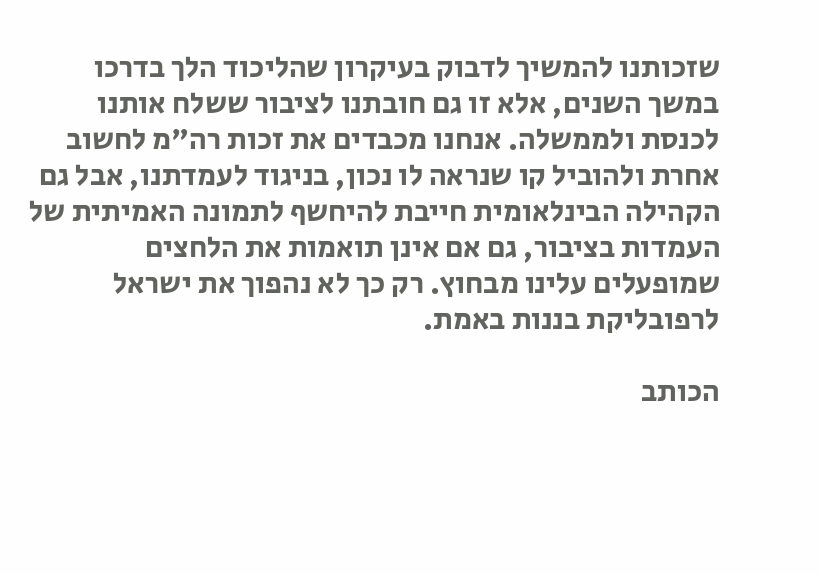שזכותנו להמשיך לדבוק בעיקרון שהליכוד הלך בדרכו במשך השנים, אלא זו גם חובתנו לציבור ששלח אותנו לכנסת ולממשלה. אנחנו מכבדים את זכות רה"מ לחשוב אחרת ולהוביל קו שנראה לו נכון, בניגוד לעמדתנו, אבל גם הקהילה הבינלאומית חייבת להיחשף לתמונה האמיתית של העמדות בציבור, גם אם אינן תואמות את הלחצים שמופעלים עלינו מבחוץ. רק כך לא נהפוך את ישראל לרפובליקת בננות באמת.

הכותב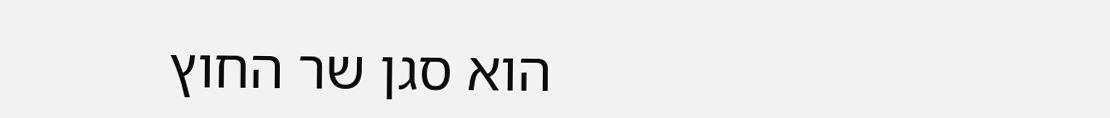הוא סגן שר החוץ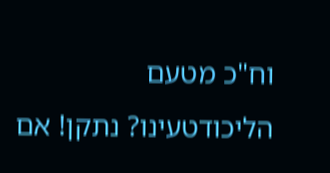וח"כ מטעם הליכודטעינו? נתקן! אם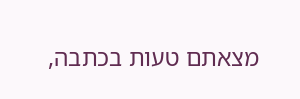מצאתם טעות בכתבה,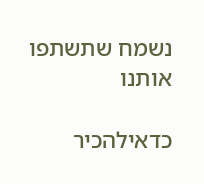נשמח שתשתפו אותנו

כדאילהכיר